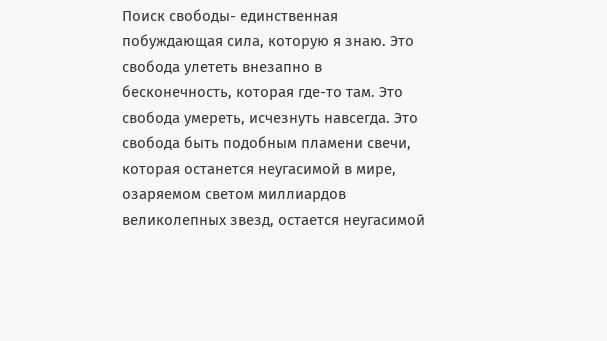Поиск свободы- единственная побуждающая сила, которую я знаю. Это свобода улететь внезапно в бесконечность, которая где-то там. Это свобода умереть, исчезнуть навсегда. Это свобода быть подобным пламени свечи, которая останется неугасимой в мире, озаряемом светом миллиардов великолепных звезд, остается неугасимой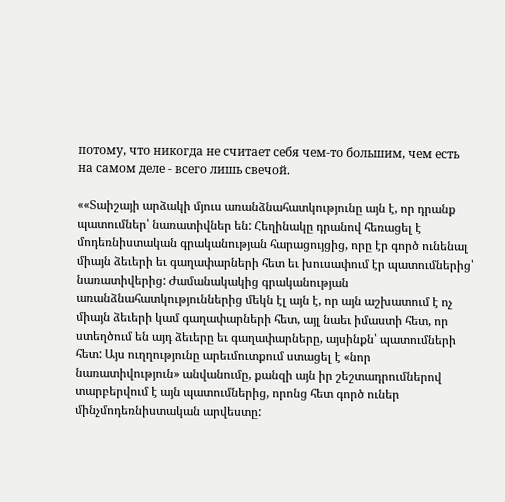потому, что никогда не считает себя чем-то большим, чем есть на самом деле - всего лишь свечой.

««Տաիշայի արձակի մյուս առանձնահատկությունը այն է, որ դրանք պատումներ՝ նառատիվներ են: Հեղինակը դրանով հեռացել է մոդեռնիստական գրականության հարացույցից, որը էր գործ ունենալ միայն ձեւերի եւ գաղափարների հետ եւ խուսափում էր պատումներից՝ նառատիվերից: Ժամանակակից գրականության առանձնահատկություններից մեկն էլ այն է, որ այն աշխատում է ոչ միայն ձեւերի կամ գաղափարների հետ, այլ նաեւ իմաստի հետ, որ ստեղծում են այդ ձեւերը եւ գաղափարները, այսինքն՝ պատումների հետ: Այս ուղղությունը արեւմուտքում ստացել է «նոր նառատիվություն» անվանումը, քանզի այն իր շեշտադրումներով տարբերվում է այն պատումներից, որոնց հետ գործ ուներ մինչմոդեռնիստական արվեստը: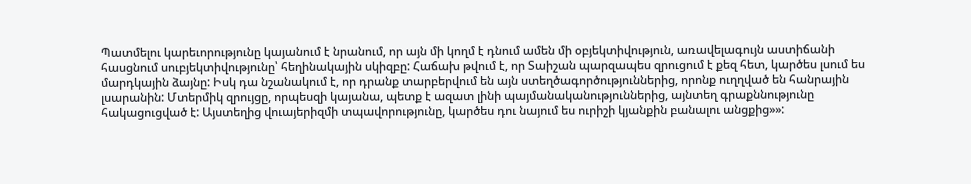Պատմելու կարեւորությունը կայանում է նրանում, որ այն մի կողմ է դնում ամեն մի օբյեկտիվություն, առավելագույն աստիճանի հասցնում սուբյեկտիվությունը՝ հեղինակային սկիզբը: Հաճախ թվում է, որ Տաիշան պարզապես զրուցում է քեզ հետ, կարծես լսում ես մարդկային ձայնը: Իսկ դա նշանակում է, որ դրանք տարբերվում են այն ստեղծագործություններից, որոնք ուղղված են հանրային լսարանին: Մտերմիկ զրույցը, որպեսզի կայանա, պետք է ազատ լինի պայմանականություններից, այնտեղ գրաքննությունը հակացուցված է: Այստեղից վուայերիզմի տպավորությունը, կարծես դու նայում ես ուրիշի կյանքին բանալու անցքից»»: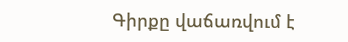Գիրքը վաճառվում է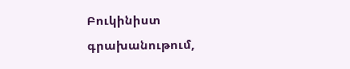Բուկինիստ գրախանութում,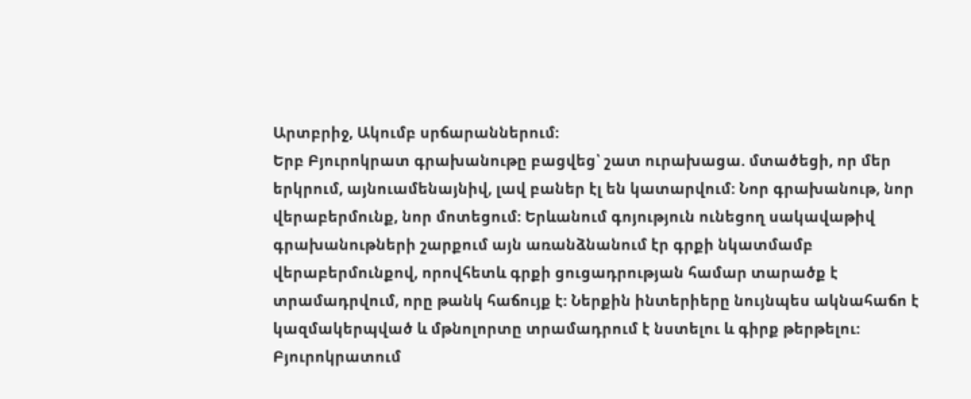Արտբրիջ, Ակումբ սրճարաններում:
Երբ Բյուրոկրատ գրախանութը բացվեց՝ շատ ուրախացա. մտածեցի, որ մեր երկրում, այնուամենայնիվ, լավ բաներ էլ են կատարվում: Նոր գրախանութ, նոր վերաբերմունք, նոր մոտեցում: Երևանում գոյություն ունեցող սակավաթիվ գրախանութների շարքում այն առանձնանում էր գրքի նկատմամբ վերաբերմունքով, որովհետև գրքի ցուցադրության համար տարածք է տրամադրվում, որը թանկ հաճույք է: Ներքին ինտերիերը նույնպես ակնահաճո է կազմակերպված և մթնոլորտը տրամադրում է նստելու և գիրք թերթելու: Բյուրոկրատում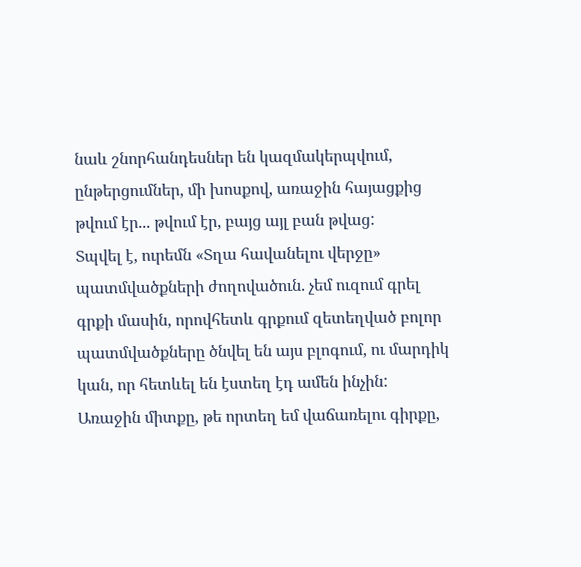նաև շնորհանդեսներ են կազմակերպվում, ընթերցումներ, մի խոսքով, առաջին հայացքից թվում էր... թվում էր, բայց այլ բան թվաց:
Տպվել է, ուրեմն «Տղա հավանելու վերջը» պատմվածքների ժողովածուն. չեմ ուզում գրել գրքի մասին, որովհետև գրքում զետեղված բոլոր պատմվածքները ծնվել են այս բլոգում, ու մարդիկ կան, որ հետևել են էստեղ էդ ամեն ինչին:
Առաջին միտքը, թե որտեղ եմ վաճառելու գիրքը,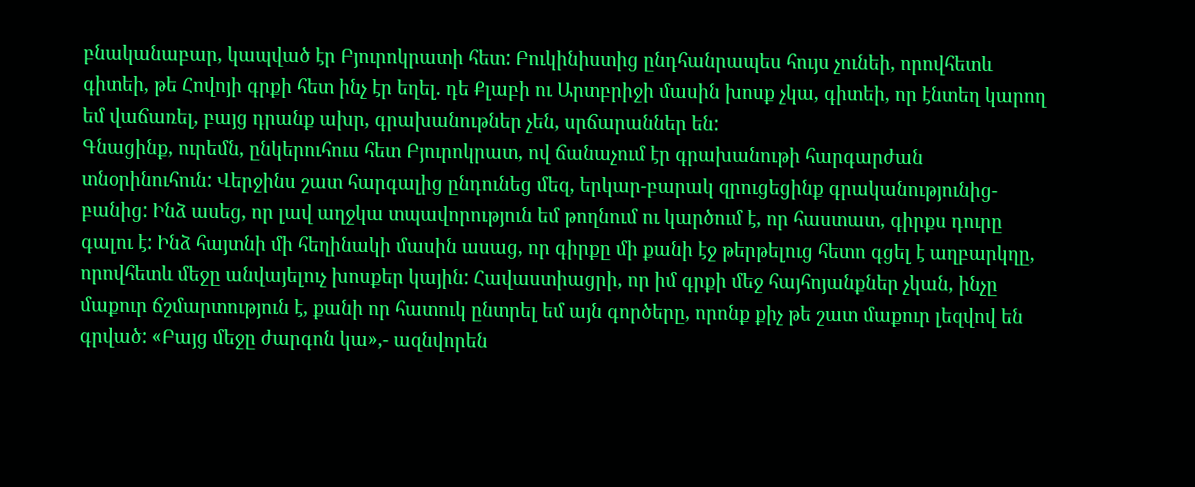բնականաբար, կապված էր Բյուրոկրատի հետ: Բուկինիստից ընդհանրապես հույս չունեի, որովհետև գիտեի, թե Հովոյի գրքի հետ ինչ էր եղել. դե Քլաբի ու Արտբրիջի մասին խոսք չկա, գիտեի, որ էնտեղ կարող եմ վաճառել, բայց դրանք ախր, գրախանութներ չեն, սրճարաններ են:
Գնացինք, ուրեմն, ընկերուհուս հետ Բյուրոկրատ, ով ճանաչում էր գրախանութի հարգարժան տնօրինուհուն: Վերջինս շատ հարգալից ընդունեց մեզ, երկար-բարակ զրուցեցինք գրականությունից-բանից: Ինձ ասեց, որ լավ աղջկա տպավորություն եմ թողնում ու կարծում է, որ հաստատ, գիրքս դուրը գալու է: Ինձ հայտնի մի հեղինակի մասին ասաց, որ գիրքը մի քանի էջ թերթելուց հետո գցել է աղբարկղը, որովհետև մեջը անվայելուչ խոսքեր կային: Հավաստիացրի, որ իմ գրքի մեջ հայհոյանքներ չկան, ինչը մաքուր ճշմարտություն է, քանի որ հատուկ ընտրել եմ այն գործերը, որոնք քիչ թե շատ մաքուր լեզվով են գրված: «Բայց մեջը ժարգոն կա»,- ազնվորեն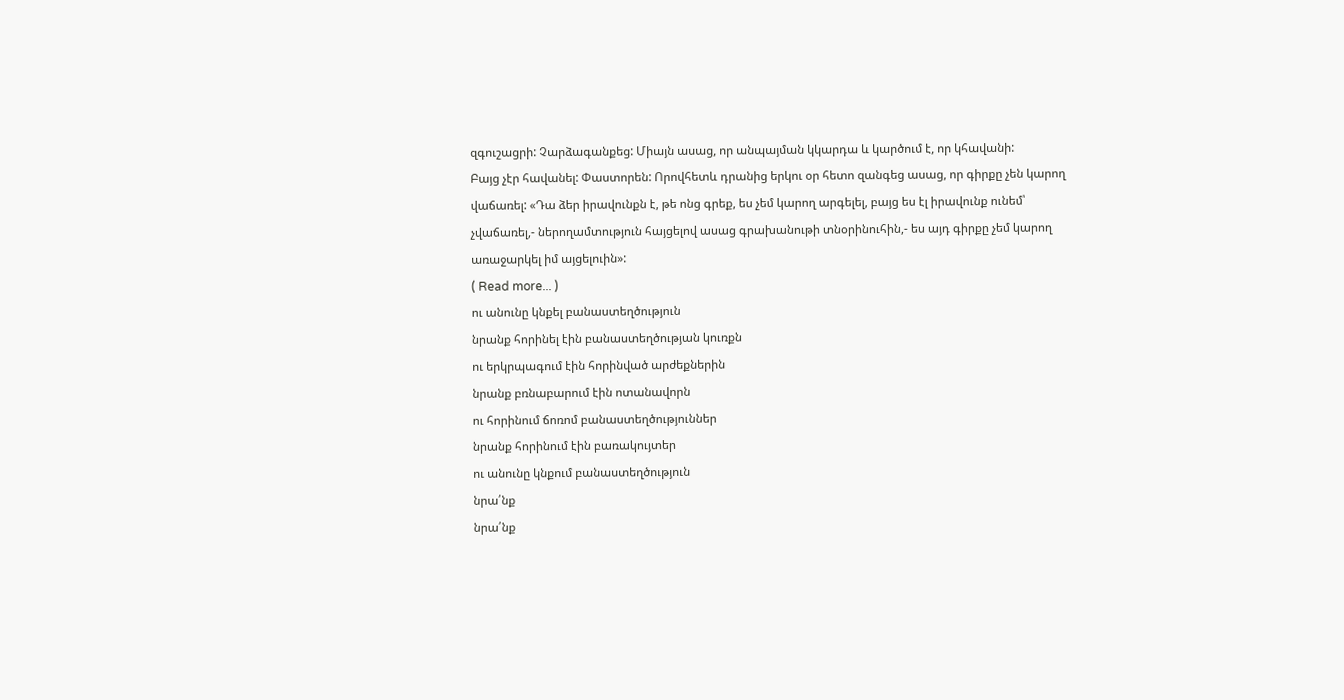զգուշացրի: Չարձագանքեց: Միայն ասաց, որ անպայման կկարդա և կարծում է, որ կհավանի:
Բայց չէր հավանել: Փաստորեն: Որովհետև դրանից երկու օր հետո զանգեց ասաց, որ գիրքը չեն կարող վաճառել: «Դա ձեր իրավունքն է, թե ոնց գրեք, ես չեմ կարող արգելել, բայց ես էլ իրավունք ունեմ՝ չվաճառել,- ներողամտություն հայցելով ասաց գրախանութի տնօրինուհին,- ես այդ գիրքը չեմ կարող առաջարկել իմ այցելուին»:
( Read more... )
ու անունը կնքել բանաստեղծություն
նրանք հորինել էին բանաստեղծության կուռքն
ու երկրպագում էին հորինված արժեքներին
նրանք բռնաբարում էին ոտանավորն
ու հորինում ճոռոմ բանաստեղծություններ
նրանք հորինում էին բառակույտեր
ու անունը կնքում բանաստեղծություն
նրա՛նք
նրա՛նք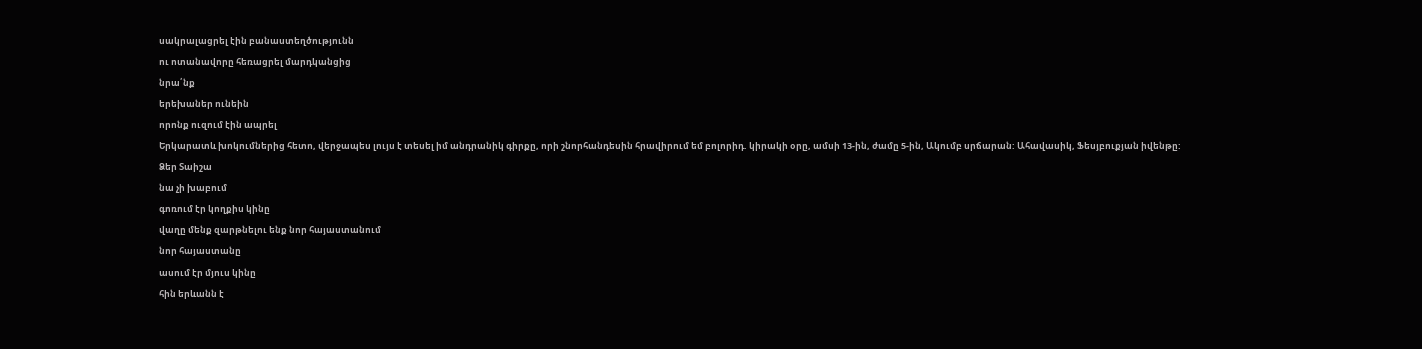սակրալացրել էին բանաստեղծությունն
ու ոտանավորը հեռացրել մարդկանցից
նրա՛նք
երեխաներ ունեին
որոնք ուզում էին ապրել
Երկարատև խոկումներից հետո, վերջապես լույս է տեսել իմ անդրանիկ գիրքը, որի շնորհանդեսին հրավիրում եմ բոլորիդ. կիրակի օրը, ամսի 13-ին, ժամը 5-ին, Ակումբ սրճարան: Ահավասիկ, Ֆեսյբուքյան իվենթը:
Ձեր Տաիշա
նա չի խաբում
գոռում էր կողքիս կինը
վաղը մենք զարթնելու ենք նոր հայաստանում
նոր հայաստանը
ասում էր մյուս կինը
հին երևանն է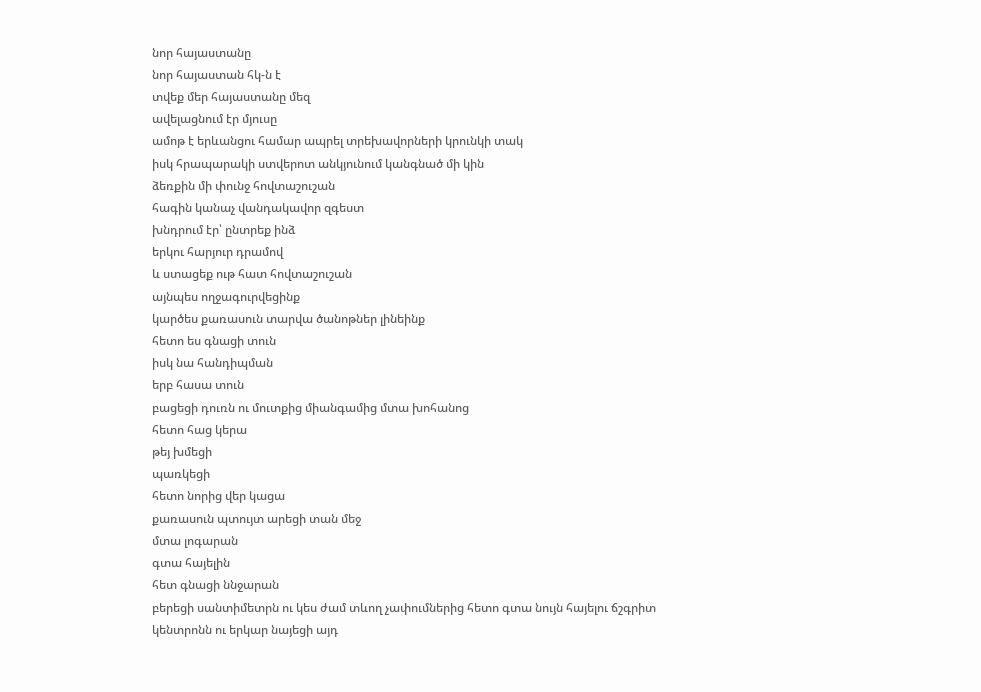նոր հայաստանը
նոր հայաստան հկ-ն է
տվեք մեր հայաստանը մեզ
ավելացնում էր մյուսը
ամոթ է երևանցու համար ապրել տրեխավորների կրունկի տակ
իսկ հրապարակի ստվերոտ անկյունում կանգնած մի կին
ձեռքին մի փունջ հովտաշուշան
հագին կանաչ վանդակավոր զգեստ
խնդրում էր՝ ընտրեք ինձ
երկու հարյուր դրամով
և ստացեք ութ հատ հովտաշուշան
այնպես ողջագուրվեցինք
կարծես քառասուն տարվա ծանոթներ լինեինք
հետո ես գնացի տուն
իսկ նա հանդիպման
երբ հասա տուն
բացեցի դուռն ու մուտքից միանգամից մտա խոհանոց
հետո հաց կերա
թեյ խմեցի
պառկեցի
հետո նորից վեր կացա
քառասուն պտույտ արեցի տան մեջ
մտա լոգարան
գտա հայելին
հետ գնացի ննջարան
բերեցի սանտիմետրն ու կես ժամ տևող չափումներից հետո գտա նույն հայելու ճշգրիտ կենտրոնն ու երկար նայեցի այդ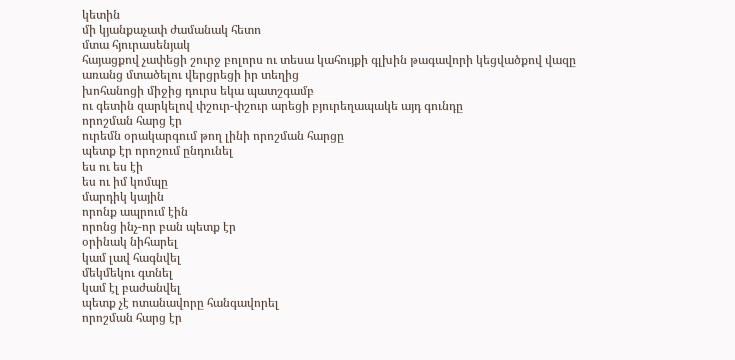կետին
մի կյանքաչափ ժամանակ հետո
մտա հյուրասենյակ
հայացքով չափեցի շուրջ բոլորս ու տեսա կահույքի գլխին թագավորի կեցվածքով վազը
առանց մտածելու վերցրեցի իր տեղից
խոհանոցի միջից դուրս եկա պատշգամբ
ու գետին զարկելով փշուր-փշուր արեցի բյուրեղապակե այդ գունդը
որոշման հարց էր
ուրեմն օրակարգում թող լինի որոշման հարցը
պետք էր որոշում ընդունել
ես ու ես էի
ես ու իմ կոմպը
մարդիկ կային
որոնք ապրում էին
որոնց ինչ-որ բան պետք էր
օրինակ նիհարել
կամ լավ հագնվել
մեկմեկու գտնել
կամ էլ բաժանվել
պետք չէ ոտանավորը հանգավորել
որոշման հարց էր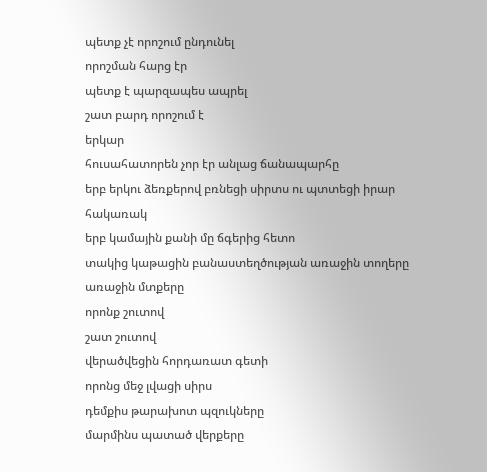պետք չէ որոշում ընդունել
որոշման հարց էր
պետք է պարզապես ապրել
շատ բարդ որոշում է
երկար
հուսահատորեն չոր էր անլաց ճանապարհը
երբ երկու ձեռքերով բռնեցի սիրտս ու պտտեցի իրար հակառակ
երբ կամային քանի մը ճգերից հետո
տակից կաթացին բանաստեղծության առաջին տողերը
առաջին մտքերը
որոնք շուտով
շատ շուտով
վերածվեցին հորդառատ գետի
որոնց մեջ լվացի սիրս
դեմքիս թարախոտ պզուկները
մարմինս պատած վերքերը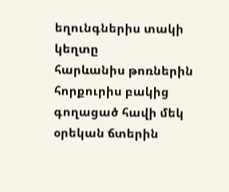եղունգներիս տակի կեղտը
հարևանիս թոռներին
հորքուրիս բակից գողացած հավի մեկ օրեկան ճտերին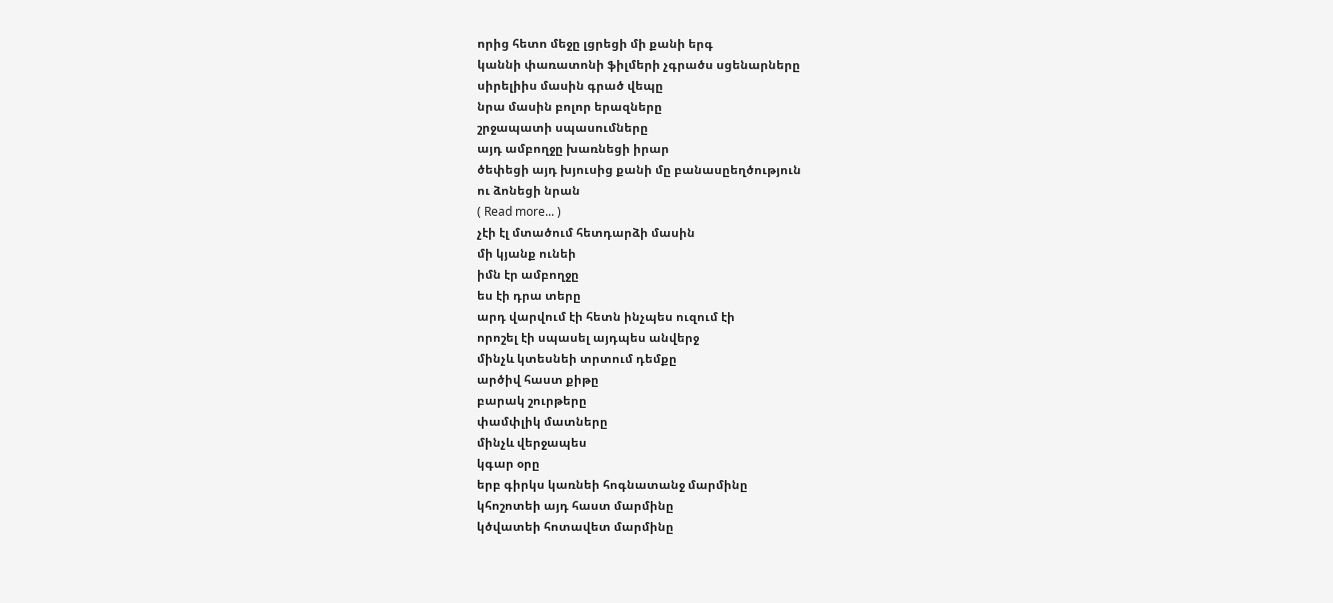որից հետո մեջը լցրեցի մի քանի երգ
կաննի փառատոնի ֆիլմերի չգրածս սցենարները
սիրելիիս մասին գրած վեպը
նրա մասին բոլոր երազները
շրջապատի սպասումները
այդ ամբողջը խառնեցի իրար
ծեփեցի այդ խյուսից քանի մը բանասըեղծություն
ու ձոնեցի նրան
( Read more... )
չէի էլ մտածում հետդարձի մասին
մի կյանք ունեի
իմն էր ամբողջը
ես էի դրա տերը
արդ վարվում էի հետն ինչպես ուզում էի
որոշել էի սպասել այդպես անվերջ
մինչև կտեսնեի տրտում դեմքը
արծիվ հաստ քիթը
բարակ շուրթերը
փամփլիկ մատները
մինչև վերջապես
կգար օրը
երբ գիրկս կառնեի հոգնատանջ մարմինը
կհոշոտեի այդ հաստ մարմինը
կծվատեի հոտավետ մարմինը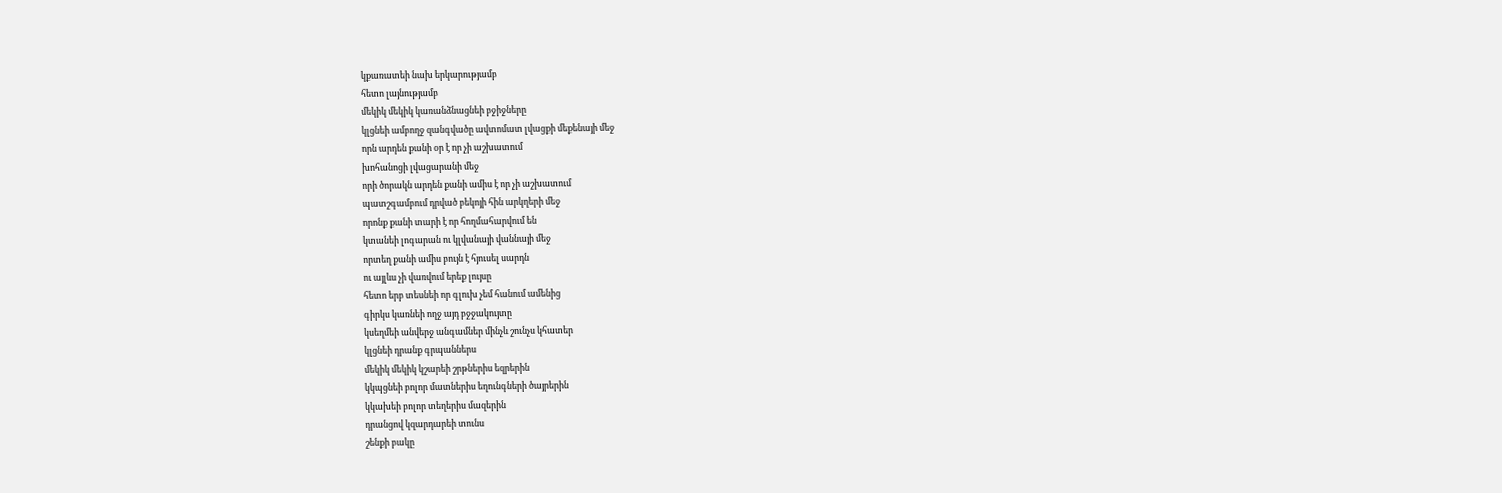կքառատեի նախ երկարությամբ
հետո լայնությամբ
մեկիկ մեկիկ կառանձնացնեի բջիջները
կլցնեի ամբողջ զանգվածը ավտոմատ լվացքի մեքենայի մեջ
որն արդեն քանի օր է որ չի աշխատում
խոհանոցի լվացարանի մեջ
որի ծորակն արդեն քանի ամիս է որ չի աշխատում
պատշգամբում դրված բեկոյի հին արկղերի մեջ
որոնք քանի տարի է որ հողմահարվում են
կտանեի լոգարան ու կլվանայի վաննայի մեջ
որտեղ քանի ամիս բույն է հյուսել սարդն
ու այլևս չի վառվում երեք լույսը
հետո երբ տեսնեի որ գլուխ չեմ հանում ամենից
գիրկս կառնեի ողջ այդ բջջակույտը
կսեղմեի անվերջ անգամներ մինչև շունչս կհատեր
կլցնեի դրանք գրպաններս
մեկիկ մեկիկ կշարեի շրթներիս եզրերին
կկպցնեի բոլոր մատներիս եղունգների ծայրերին
կկախեի բոլոր տեղերիս մազերին
դրանցով կզարդարեի տունս
շենքի բակը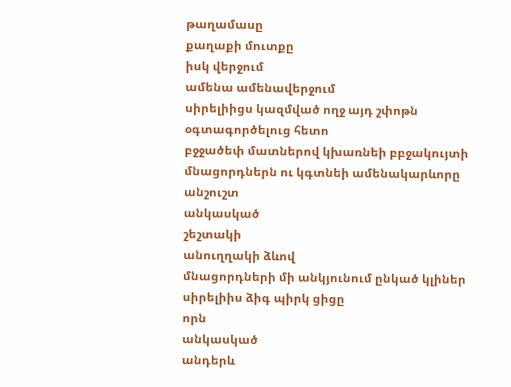թաղամասը
քաղաքի մուտքը
իսկ վերջում
ամենա ամենավերջում
սիրելիիցս կազմված ողջ այդ շփոթն օգտագործելուց հետո
բջջածեփ մատներով կխառնեի բբջակույտի մնացորդներն ու կգտնեի ամենակարևորը
անշուշտ
անկասկած
շեշտակի
անուղղակի ձևով
մնացորդների մի անկյունում ընկած կլիներ սիրելիիս ձիգ պիրկ ցիցը
որն
անկասկած
անդերև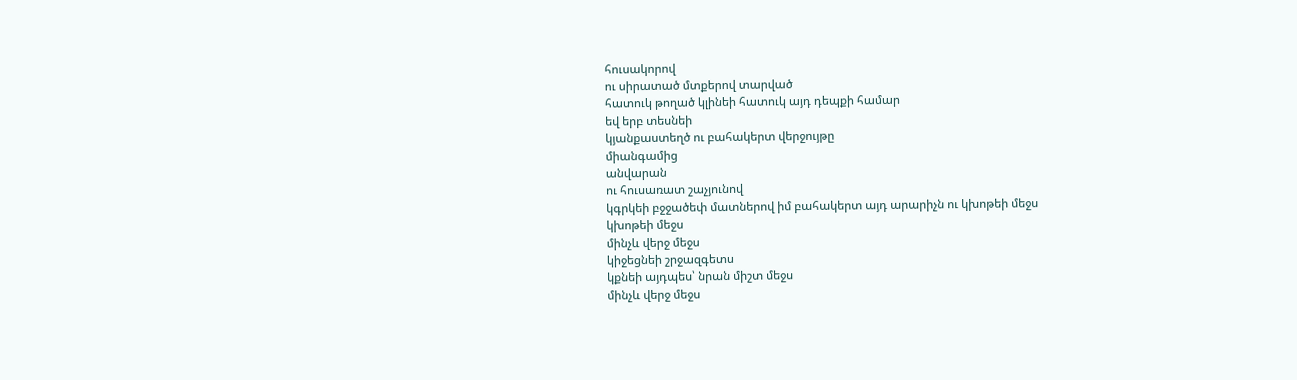հուսակորով
ու սիրատած մտքերով տարված
հատուկ թողած կլինեի հատուկ այդ դեպքի համար
եվ երբ տեսնեի
կյանքաստեղծ ու բահակերտ վերջույթը
միանգամից
անվարան
ու հուսառատ շաչյունով
կգրկեի բջջածեփ մատներով իմ բահակերտ այդ արարիչն ու կխոթեի մեջս
կխոթեի մեջս
մինչև վերջ մեջս
կիջեցնեի շրջազգետս
կքնեի այդպես՝ նրան միշտ մեջս
մինչև վերջ մեջս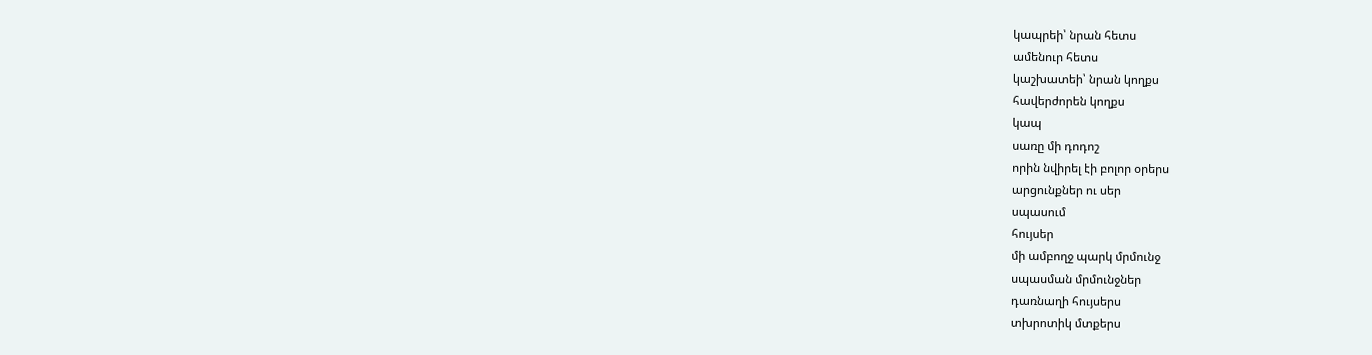կապրեի՝ նրան հետս
ամենուր հետս
կաշխատեի՝ նրան կողքս
հավերժորեն կողքս
կապ
սառը մի դոդոշ
որին նվիրել էի բոլոր օրերս
արցունքներ ու սեր
սպասում
հույսեր
մի ամբողջ պարկ մրմունջ
սպասման մրմունջներ
դառնաղի հույսերս
տխրոտիկ մտքերս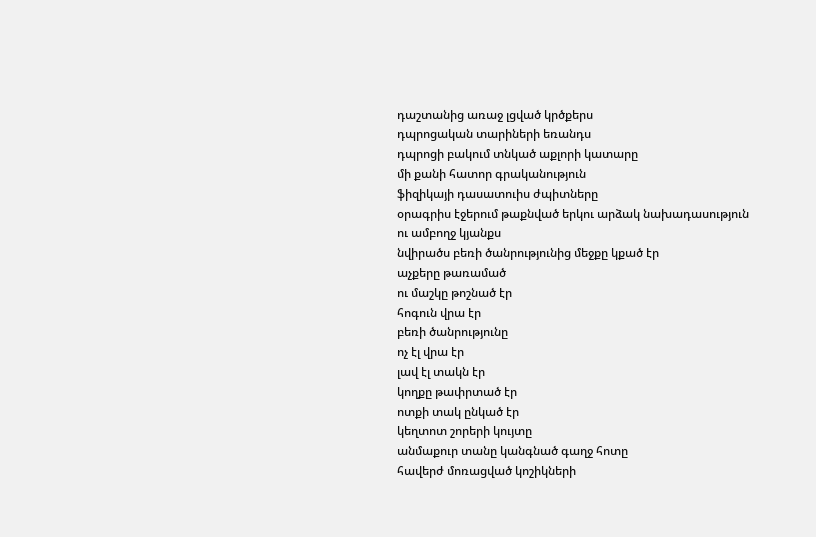դաշտանից առաջ լցված կրծքերս
դպրոցական տարիների եռանդս
դպրոցի բակում տնկած աքլորի կատարը
մի քանի հատոր գրականություն
ֆիզիկայի դասատուիս ժպիտները
օրագրիս էջերում թաքնված երկու արձակ նախադասություն
ու ամբողջ կյանքս
նվիրածս բեռի ծանրությունից մեջքը կքած էր
աչքերը թառամած
ու մաշկը թոշնած էր
հոգուն վրա էր
բեռի ծանրությունը
ոչ էլ վրա էր
լավ էլ տակն էր
կողքը թափրտած էր
ոտքի տակ ընկած էր
կեղտոտ շորերի կույտը
անմաքուր տանը կանգնած գաղջ հոտը
հավերժ մոռացված կոշիկների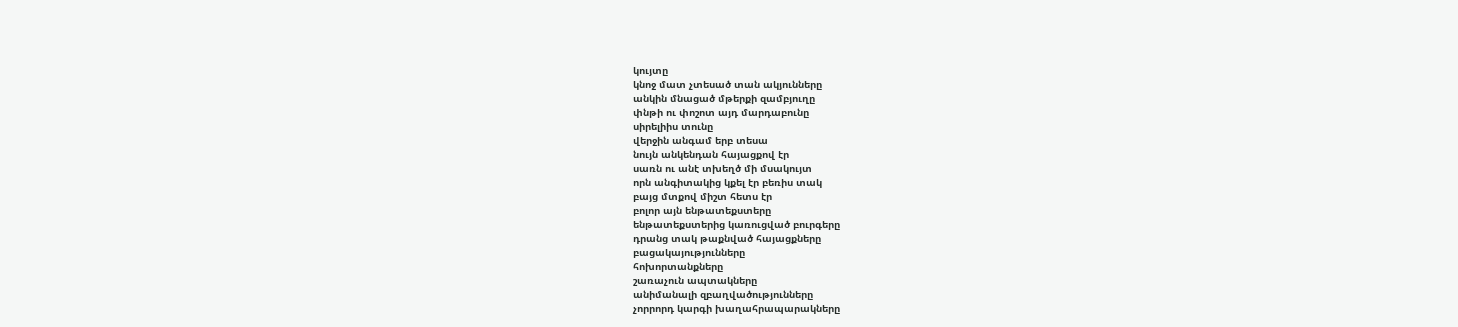կույտը
կնոջ մատ չտեսած տան ակյունները
անկին մնացած մթերքի զամբյուղը
փնթի ու փոշոտ այդ մարդաբունը
սիրելիիս տունը
վերջին անգամ երբ տեսա
նույն անկենդան հայացքով էր
սառն ու անէ տխեղծ մի մսակույտ
որն անգիտակից կքել էր բեռիս տակ
բայց մտքով միշտ հետս էր
բոլոր այն ենթատեքստերը
ենթատեքստերից կառուցված բուրգերը
դրանց տակ թաքնված հայացքները
բացակայությունները
հոխորտանքները
շառաչուն ապտակները
անիմանալի զբաղվածությունները
չորրորդ կարգի խաղահրապարակները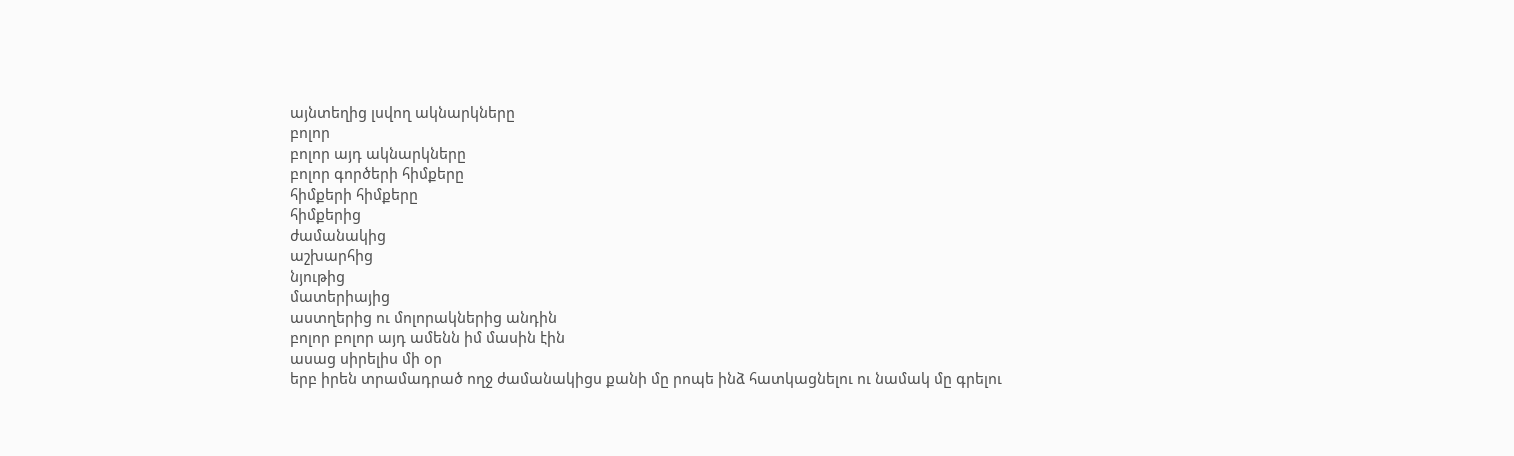այնտեղից լսվող ակնարկները
բոլոր
բոլոր այդ ակնարկները
բոլոր գործերի հիմքերը
հիմքերի հիմքերը
հիմքերից
ժամանակից
աշխարհից
նյութից
մատերիայից
աստղերից ու մոլորակներից անդին
բոլոր բոլոր այդ ամենն իմ մասին էին
ասաց սիրելիս մի օր
երբ իրեն տրամադրած ողջ ժամանակիցս քանի մը րոպե ինձ հատկացնելու ու նամակ մը գրելու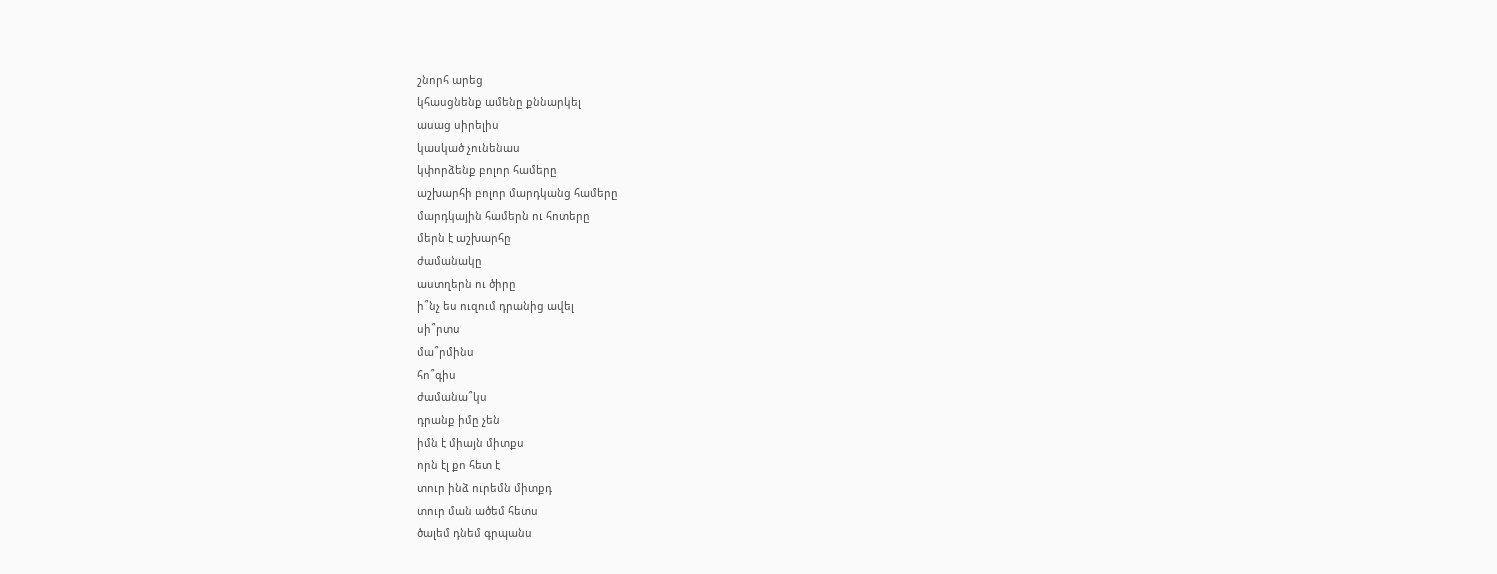շնորհ արեց
կհասցնենք ամենը քննարկել
ասաց սիրելիս
կասկած չունենաս
կփորձենք բոլոր համերը
աշխարհի բոլոր մարդկանց համերը
մարդկային համերն ու հոտերը
մերն է աշխարհը
ժամանակը
աստղերն ու ծիրը
ի՞նչ ես ուզում դրանից ավել
սի՞րտս
մա՞րմինս
հո՞գիս
ժամանա՞կս
դրանք իմը չեն
իմն է միայն միտքս
որն էլ քո հետ է
տուր ինձ ուրեմն միտքդ
տուր ման ածեմ հետս
ծալեմ դնեմ գրպանս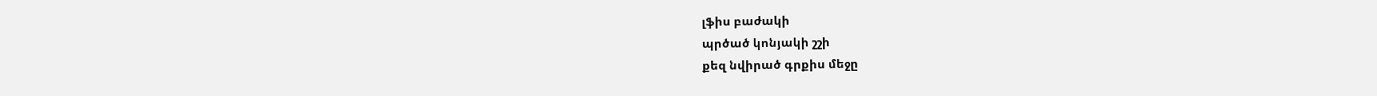լֆիս բաժակի
պրծած կոնյակի շշի
քեզ նվիրած գրքիս մեջը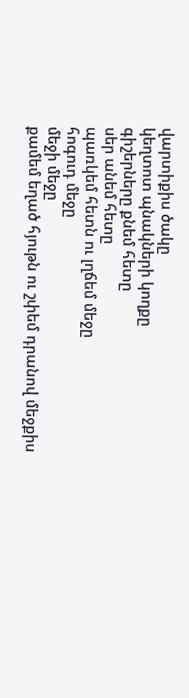վարտիքիս ծակը
կեղտոտ պնակների կողքը
գիշերները քնեմ հետը
սեր անեմ հետը
պառկեմ հետն ու լղճեմ մեջը
հոգուդ մեջը
մեջի մեջը
քամեմ եղած հյութն ու շփեմ դրանով մեջքիս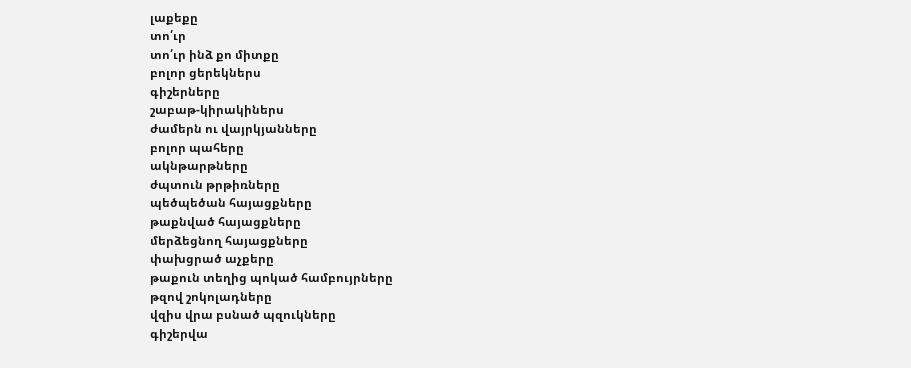լաքեքը
տո՛ւր
տո՛ւր ինձ քո միտքը
բոլոր ցերեկներս
գիշերները
շաբաթ-կիրակիներս
ժամերն ու վայրկյանները
բոլոր պահերը
ակնթարթները
ժպտուն թրթիռները
պեծպեծան հայացքները
թաքնված հայացքները
մերձեցնող հայացքները
փախցրած աչքերը
թաքուն տեղից պոկած համբույրները
թզով շոկոլադները
վզիս վրա բսնած պզուկները
գիշերվա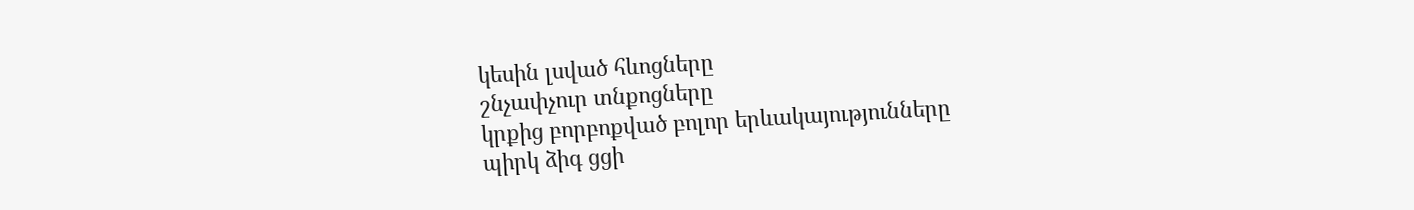կեսին լսված հևոցները
շնչափչուր տնքոցները
կրքից բորբոքված բոլոր երևակայությունները
պիրկ ձիգ ցցի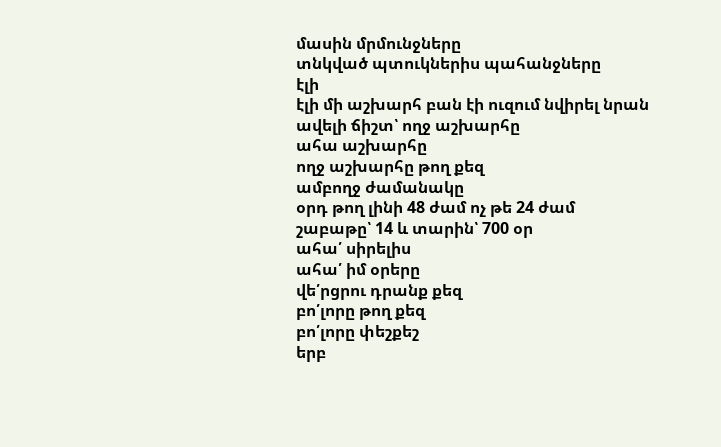մասին մրմունջները
տնկված պտուկներիս պահանջները
էլի
էլի մի աշխարհ բան էի ուզում նվիրել նրան
ավելի ճիշտ՝ ողջ աշխարհը
ահա աշխարհը
ողջ աշխարհը թող քեզ
ամբողջ ժամանակը
օրդ թող լինի 48 ժամ ոչ թե 24 ժամ
շաբաթը՝ 14 և տարին՝ 700 օր
ահա՛ սիրելիս
ահա՛ իմ օրերը
վե՛րցրու դրանք քեզ
բո՛լորը թող քեզ
բո՛լորը փեշքեշ
երբ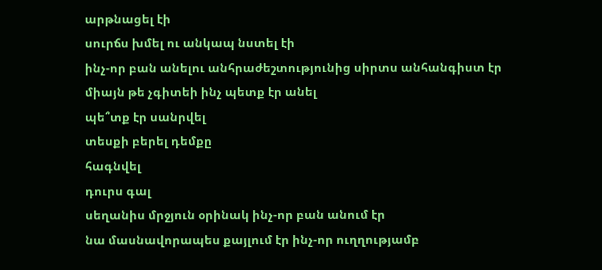արթնացել էի
սուրճս խմել ու անկապ նստել էի
ինչ-որ բան անելու անհրաժեշտությունից սիրտս անհանգիստ էր
միայն թե չգիտեի ինչ պետք էր անել
պե՞տք էր սանրվել
տեսքի բերել դեմքը
հագնվել
դուրս գալ
սեղանիս մրջյուն օրինակ ինչ-որ բան անում էր
նա մասնավորապես քայլում էր ինչ-որ ուղղությամբ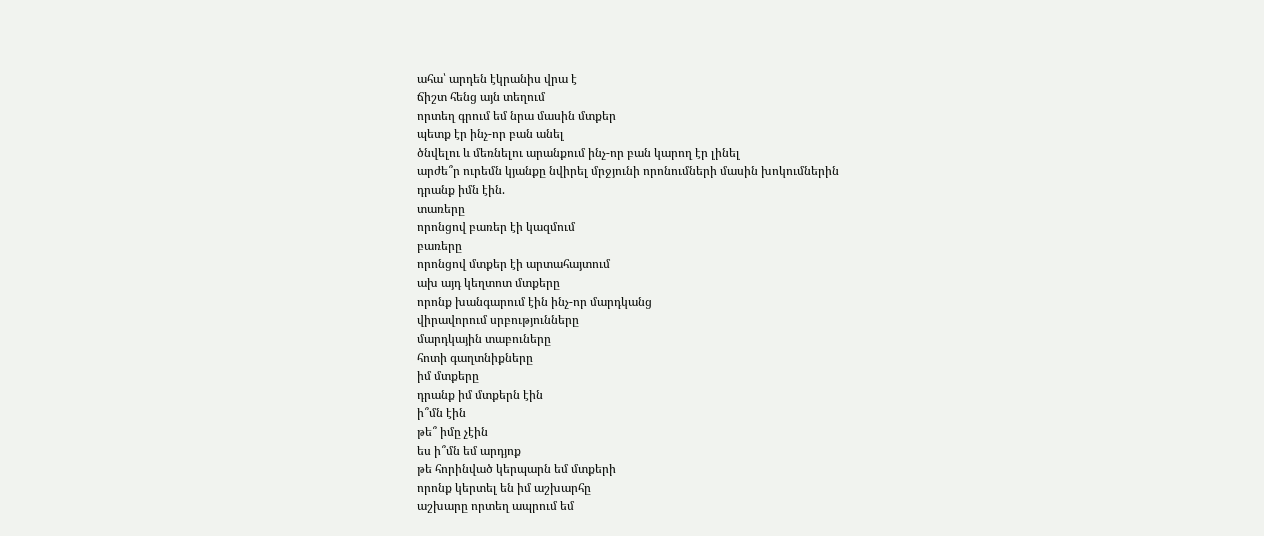ահա՝ արդեն էկրանիս վրա է
ճիշտ հենց այն տեղում
որտեղ գրում եմ նրա մասին մտքեր
պետք էր ինչ-որ բան անել
ծնվելու և մեռնելու արանքում ինչ-որ բան կարող էր լինել
արժե՞ր ուրեմն կյանքը նվիրել մրջյունի որոնումների մասին խոկումներին
դրանք իմն էին.
տառերը
որոնցով բառեր էի կազմում
բառերը
որոնցով մտքեր էի արտահայտում
ախ այդ կեղտոտ մտքերը
որոնք խանգարում էին ինչ-որ մարդկանց
վիրավորում սրբությունները
մարդկային տաբուները
հոտի գաղտնիքները
իմ մտքերը
դրանք իմ մտքերն էին
ի՞մն էին
թե՞ իմը չէին
ես ի՞մն եմ արդյոք
թե հորինված կերպարն եմ մտքերի
որոնք կերտել են իմ աշխարհը
աշխարը որտեղ ապրում եմ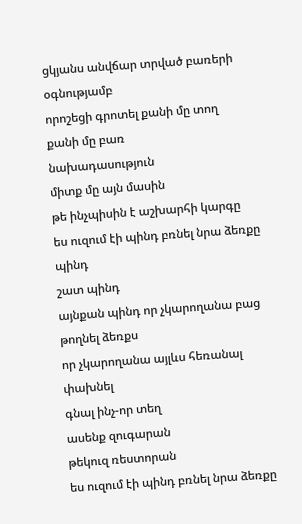ցկյանս անվճար տրված բառերի օգնությամբ
որոշեցի գրոտել քանի մը տող
քանի մը բառ
նախադասություն
միտք մը այն մասին
թե ինչպիսին է աշխարհի կարգը
ես ուզում էի պինդ բռնել նրա ձեռքը
պինդ
շատ պինդ
այնքան պինդ որ չկարողանա բաց թողնել ձեռքս
որ չկարողանա այլևս հեռանալ
փախնել
գնալ ինչ-որ տեղ
ասենք զուգարան
թեկուզ ռեստորան
ես ուզում էի պինդ բռնել նրա ձեռքը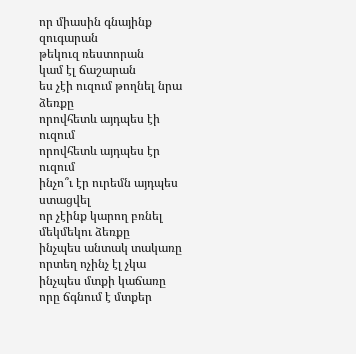որ միասին գնայինք զուգարան
թեկուզ ռեստորան
կամ էլ ճաշարան
ես չէի ուզում թողնել նրա ձեռքը
որովհետև այդպես էի ուզում
որովհետև այդպես էր ուզում
ինչո՞ւ էր ուրեմն այդպես ստացվել
որ չէինք կարող բռնել մեկմեկու ձեռքը
ինչպես անտակ տակառը որտեղ ոչինչ էլ չկա
ինչպես մտքի կաճառը որը ճգնում է մտքեր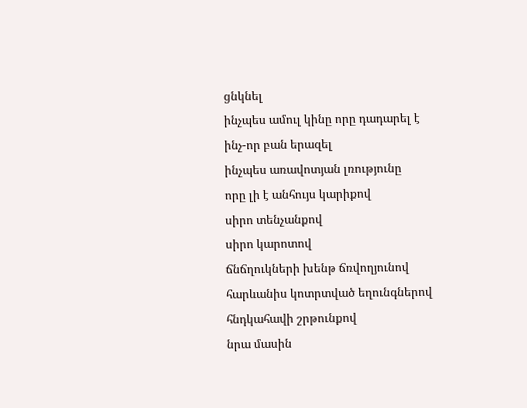ցնկնել
ինչպես ամուլ կինը որը դադարել է ինչ-որ բան երազել
ինչպես առավոտյան լռությունը
որը լի է անհույս կարիքով
սիրո տենչանքով
սիրո կարոտով
ճնճղուկների խենթ ճռվողյունով
հարևանիս կոտրտված եղունգներով
հնդկահավի շրթունքով
նրա մասին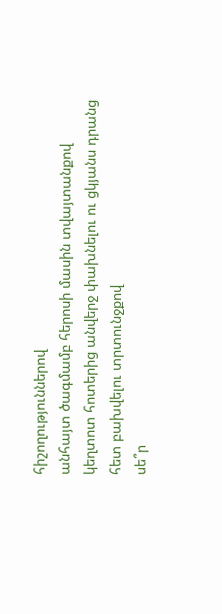հիշողություններով
անհայտ ծագմամբ հերոսի մասին տվայտանքով
կեղտոտ հոտերից անվերջ փախնելու ու ցկյանս դրանց հետ բախվելու տրտունջքով
սե՞ր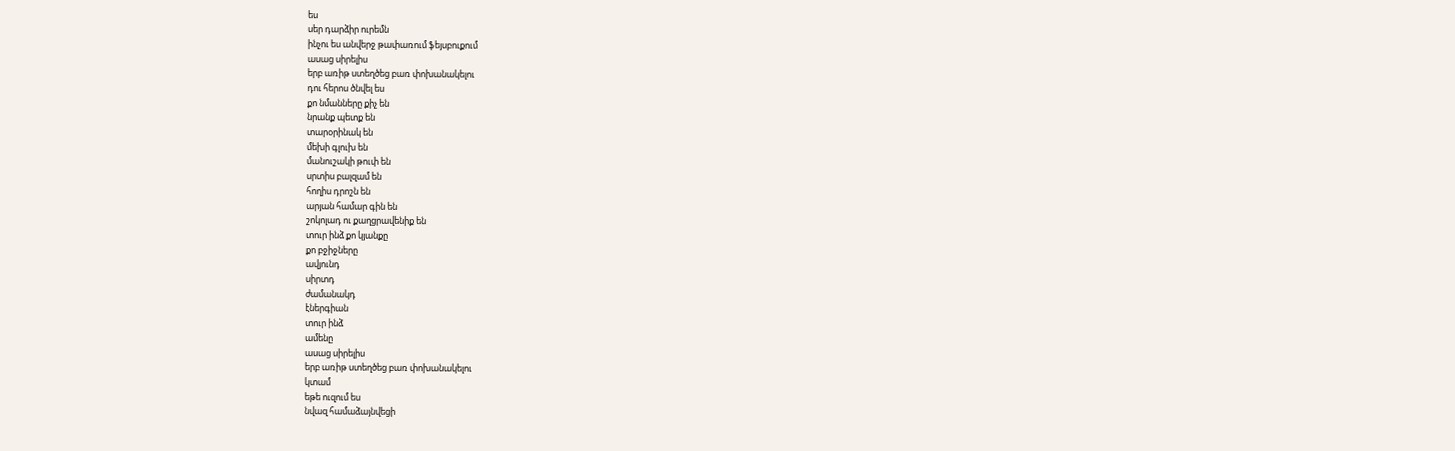ես
սեր դարձիր ուրեմն
ինչու ես անվերջ թափառում ֆեյսբուքում
ասաց սիրելիս
երբ առիթ ստեղծեց բառ փոխանակելու
դու հերոս ծնվել ես
քո նմանները քիչ են
նրանք պետք են
տարօրինակ են
մեխի գլուխ են
մանուշակի թուփ են
սրտիս բալզամ են
հողիս դրոշն են
արյան համար գին են
շոկոլադ ու քաղցրավենիք են
տուր ինձ քո կյանքը
քո բջիջները
ավյունդ
սիրտդ
ժամանակդ
էներգիան
տուր ինձ
ամենը
ասաց սիրելիս
երբ առիթ ստեղծեց բառ փոխանակելու
կտամ
եթե ուզում ես
նվազ համաձայնվեցի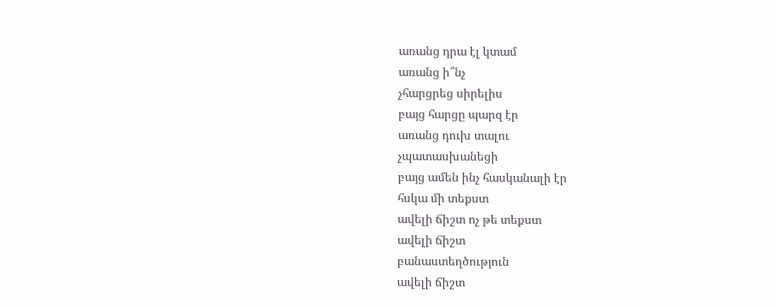առանց դրա էլ կտամ
առանց ի՞նչ
չհարցրեց սիրելիս
բայց հարցը պարզ էր
առանց դուխ տալու
չպատասխանեցի
բայց ամեն ինչ հասկանալի էր
հսկա մի տեքստ
ավելի ճիշտ ոչ թե տեքստ
ավելի ճիշտ
բանաստեղծություն
ավելի ճիշտ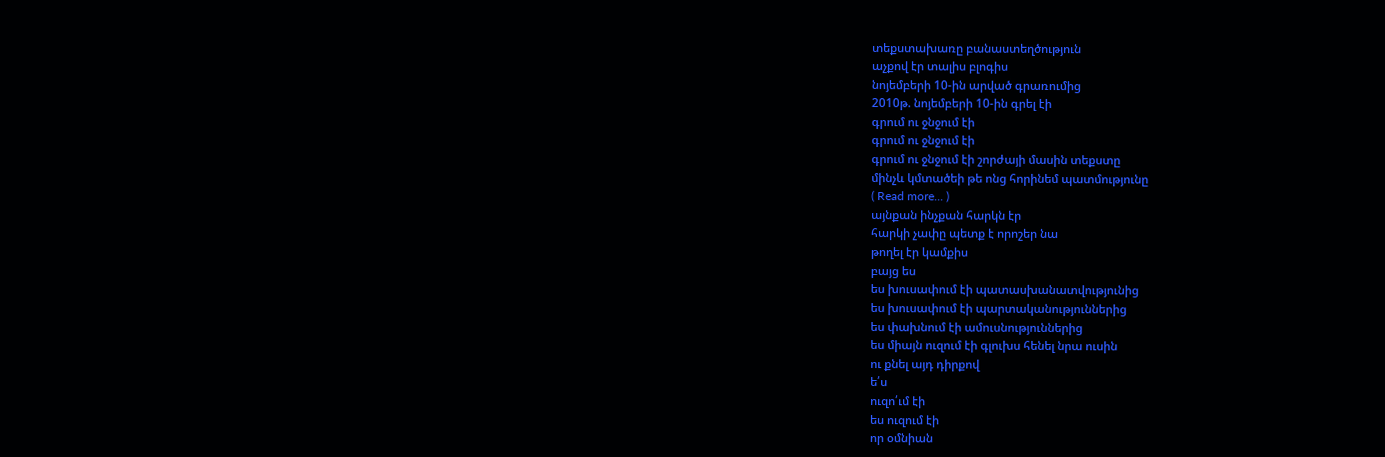տեքստախառը բանաստեղծություն
աչքով էր տալիս բլոգիս
նոյեմբերի 10-ին արված գրառումից
2010թ. նոյեմբերի 10-ին գրել էի
գրում ու ջնջում էի
գրում ու ջնջում էի
գրում ու ջնջում էի շորժայի մասին տեքստը
մինչև կմտածեի թե ոնց հորինեմ պատմությունը
( Read more... )
այնքան ինչքան հարկն էր
հարկի չափը պետք է որոշեր նա
թողել էր կամքիս
բայց ես
ես խուսափում էի պատասխանատվությունից
ես խուսափում էի պարտականություններից
ես փախնում էի ամուսնություններից
ես միայն ուզում էի գլուխս հենել նրա ուսին
ու քնել այդ դիրքով
ե՛ս
ուզո՛ւմ էի
ես ուզում էի
որ օմնիան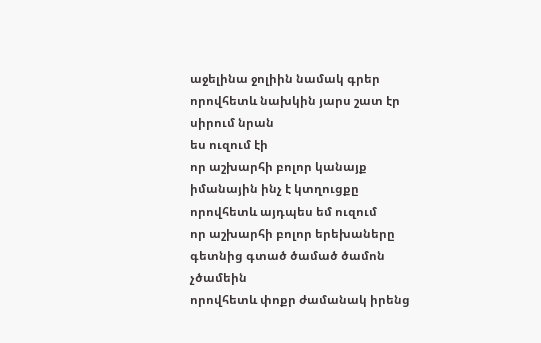աջելինա ջոլիին նամակ գրեր
որովհետև նախկին յարս շատ էր սիրում նրան
ես ուզում էի
որ աշխարհի բոլոր կանայք իմանային ինչ է կտղուցքը
որովհետև այդպես եմ ուզում
որ աշխարհի բոլոր երեխաները գետնից գտած ծամած ծամոն չծամեին
որովհետև փոքր ժամանակ իրենց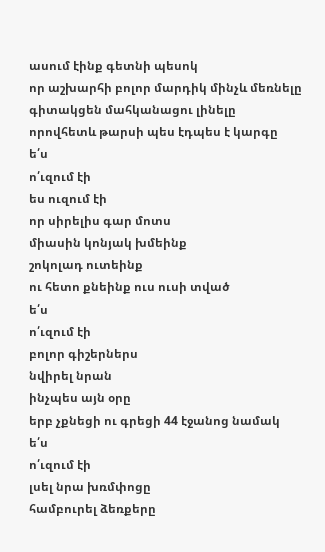ասում էինք գետնի պեսոկ
որ աշխարհի բոլոր մարդիկ մինչև մեռնելը գիտակցեն մահկանացու լինելը
որովհետև թարսի պես էդպես է կարգը
ե՛ս
ո՛ւզում էի
ես ուզում էի
որ սիրելիս գար մոտս
միասին կոնյակ խմեինք
շոկոլադ ուտեինք
ու հետո քնեինք ուս ուսի տված
ե՛ս
ո՛ւզում էի
բոլոր գիշերներս
նվիրել նրան
ինչպես այն օրը
երբ չքնեցի ու գրեցի 44 էջանոց նամակ
ե՛ս
ո՛ւզում էի
լսել նրա խռմփոցը
համբուրել ձեռքերը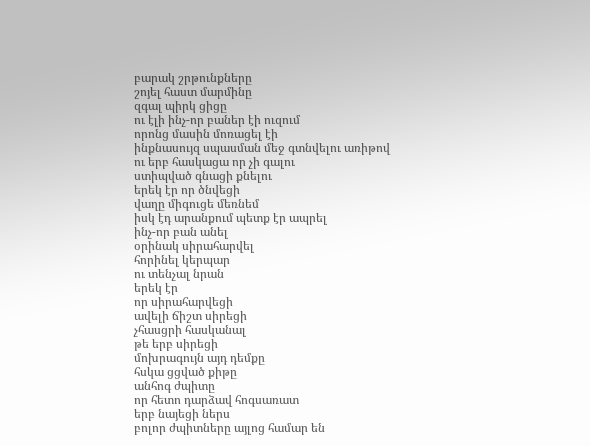բարակ շրթունքները
շոյել հաստ մարմինը
զգալ պիրկ ցիցը
ու էլի ինչ-որ բաներ էի ուզում
որոնց մասին մոռացել էի
ինքնասույզ սպասման մեջ գտնվելու առիթով
ու երբ հասկացա որ չի գալու
ստիպված գնացի քնելու
երեկ էր որ ծնվեցի
վաղը միգուցե մեռնեմ
իսկ էդ արանքում պետք էր ապրել
ինչ-որ բան անել
օրինակ սիրահարվել
հորինել կերպար
ու տենչալ նրան
երեկ էր
որ սիրահարվեցի
ավելի ճիշտ սիրեցի
չհասցրի հասկանալ
թե երբ սիրեցի
մոխրագույն այդ դեմքը
հսկա ցցված քիթը
անհոգ ժպիտը
որ հետո դարձավ հոգսառատ
երբ նայեցի ներս
բոլոր ժպիտները այլոց համար են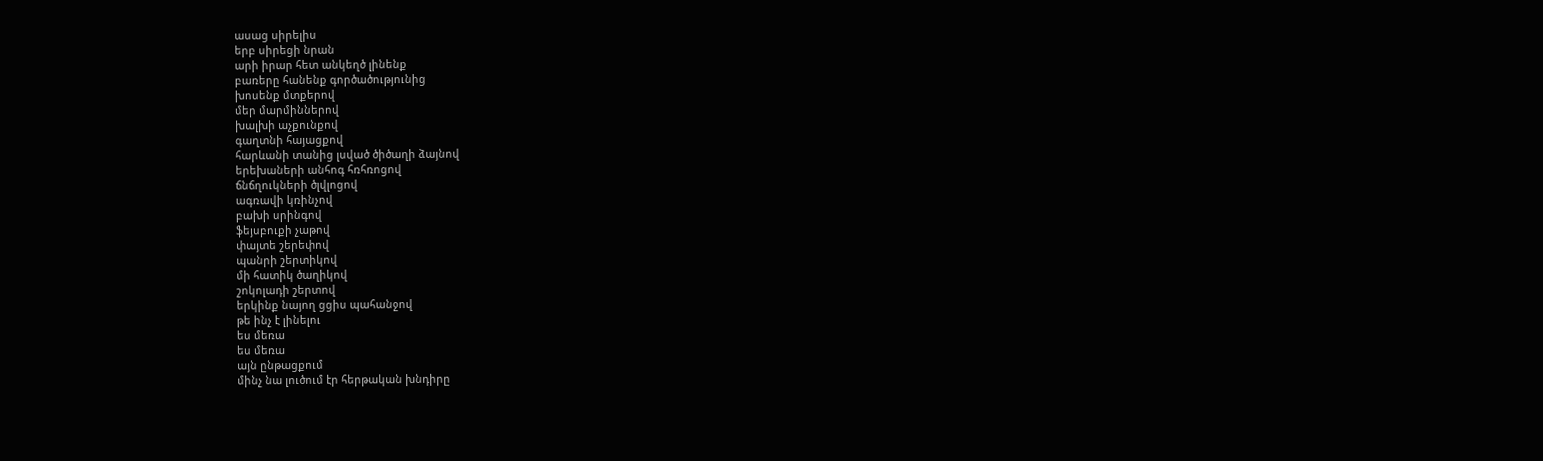ասաց սիրելիս
երբ սիրեցի նրան
արի իրար հետ անկեղծ լինենք
բառերը հանենք գործածությունից
խոսենք մտքերով
մեր մարմիններով
խալխի աչքունքով
գաղտնի հայացքով
հարևանի տանից լսված ծիծաղի ձայնով
երեխաների անհոգ հռհռոցով
ճնճղուկների ծլվլոցով
ագռավի կռինչով
բախի սրինգով
ֆեյսբուքի չաթով
փայտե շերեփով
պանրի շերտիկով
մի հատիկ ծաղիկով
շոկոլադի շերտով
երկինք նայող ցցիս պահանջով
թե ինչ է լինելու
ես մեռա
ես մեռա
այն ընթացքում
մինչ նա լուծում էր հերթական խնդիրը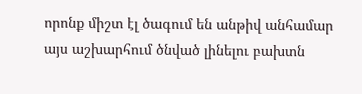որոնք միշտ էլ ծագում են անթիվ անհամար
այս աշխարհում ծնված լինելու բախտն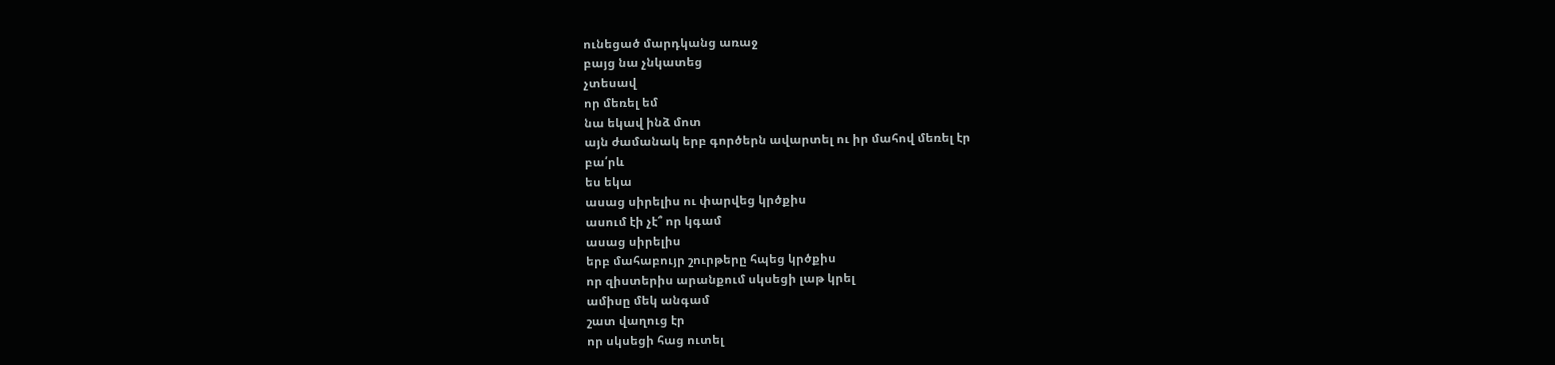ունեցած մարդկանց առաջ
բայց նա չնկատեց
չտեսավ
որ մեռել եմ
նա եկավ ինձ մոտ
այն ժամանակ երբ գործերն ավարտել ու իր մահով մեռել էր
բա՛րև
ես եկա
ասաց սիրելիս ու փարվեց կրծքիս
ասում էի չէ՞ որ կգամ
ասաց սիրելիս
երբ մահաբույր շուրթերը հպեց կրծքիս
որ զիստերիս արանքում սկսեցի լաթ կրել
ամիսը մեկ անգամ
շատ վաղուց էր
որ սկսեցի հաց ուտել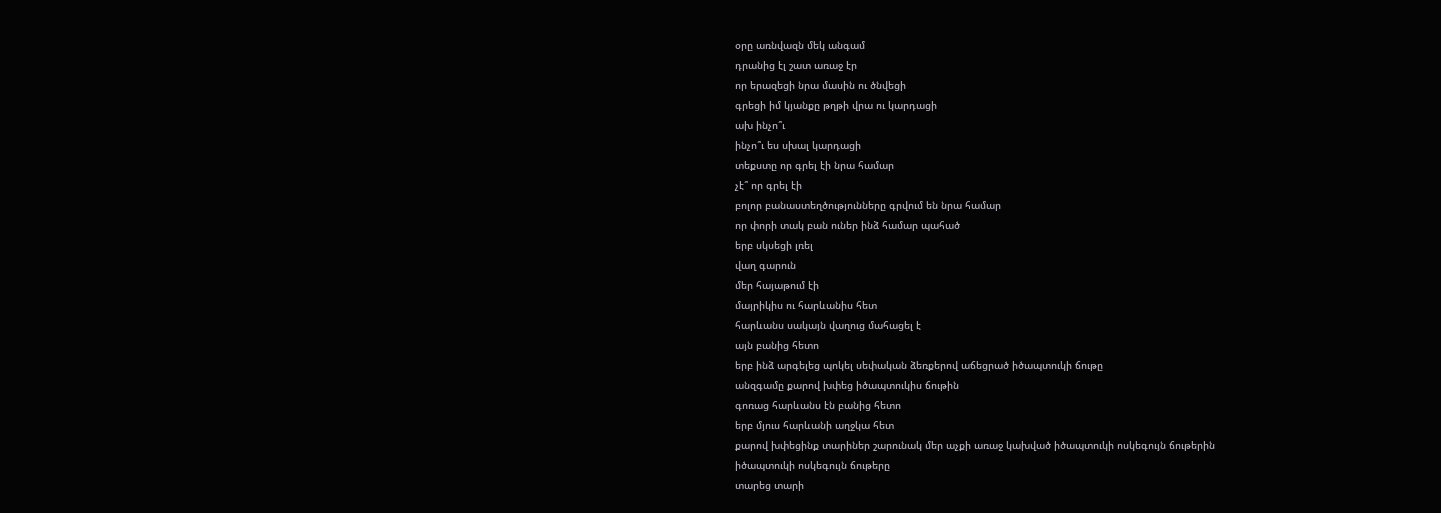օրը առնվազն մեկ անգամ
դրանից էլ շատ առաջ էր
որ երազեցի նրա մասին ու ծնվեցի
գրեցի իմ կյանքը թղթի վրա ու կարդացի
ախ ինչո՞ւ
ինչո՞ւ ես սխալ կարդացի
տեքստը որ գրել էի նրա համար
չէ՞ որ գրել էի
բոլոր բանաստեղծությունները գրվում են նրա համար
որ փորի տակ բան ուներ ինձ համար պահած
երբ սկսեցի լռել
վաղ գարուն
մեր հայաթում էի
մայրիկիս ու հարևանիս հետ
հարևանս սակայն վաղուց մահացել է
այն բանից հետո
երբ ինձ արգելեց պոկել սեփական ձեռքերով աճեցրած իծապտուկի ճութը
անզգամը քարով խփեց իծապտուկիս ճութին
գոռաց հարևանս էն բանից հետո
երբ մյուս հարևանի աղջկա հետ
քարով խփեցինք տարիներ շարունակ մեր աչքի առաջ կախված իծապտուկի ոսկեգույն ճութերին
իծապտուկի ոսկեգույն ճութերը
տարեց տարի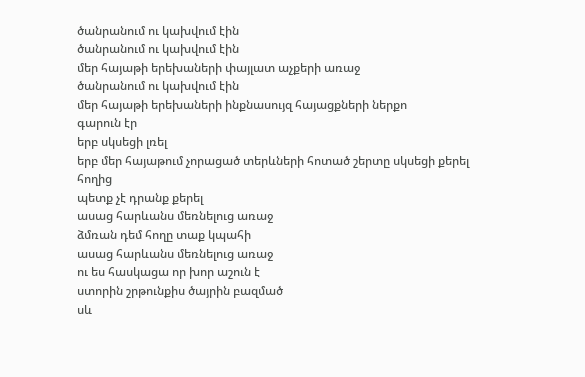ծանրանում ու կախվում էին
ծանրանում ու կախվում էին
մեր հայաթի երեխաների փայլատ աչքերի առաջ
ծանրանում ու կախվում էին
մեր հայաթի երեխաների ինքնասույզ հայացքների ներքո
գարուն էր
երբ սկսեցի լռել
երբ մեր հայաթում չորացած տերևների հոտած շերտը սկսեցի քերել հողից
պետք չէ դրանք քերել
ասաց հարևանս մեռնելուց առաջ
ձմռան դեմ հողը տաք կպահի
ասաց հարևանս մեռնելուց առաջ
ու ես հասկացա որ խոր աշուն է
ստորին շրթունքիս ծայրին բազմած
սև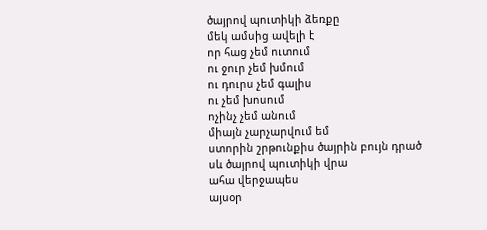ծայրով պուտիկի ձեռքը
մեկ ամսից ավելի է
որ հաց չեմ ուտում
ու ջուր չեմ խմում
ու դուրս չեմ գալիս
ու չեմ խոսում
ոչինչ չեմ անում
միայն չարչարվում եմ
ստորին շրթունքիս ծայրին բույն դրած
սև ծայրով պուտիկի վրա
ահա վերջապես
այսօր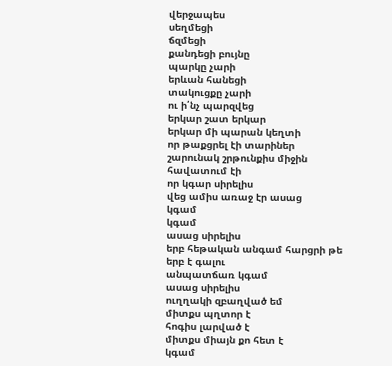վերջապես
սեղմեցի
ճզմեցի
քանդեցի բույնը
պարկը չարի
երևան հանեցի
տակուցքը չարի
ու ի՛նչ պարզվեց
երկար շատ երկար
երկար մի պարան կեղտի
որ թաքցրել էի տարիներ շարունակ շրթունքիս միջին
հավատում էի
որ կգար սիրելիս
վեց ամիս առաջ էր ասաց
կգամ
կգամ
ասաց սիրելիս
երբ հեթական անգամ հարցրի թե երբ է գալու
անպատճառ կգամ
ասաց սիրելիս
ուղղակի զբաղված եմ
միտքս պղտոր է
հոգիս լարված է
միտքս միայն քո հետ է
կգամ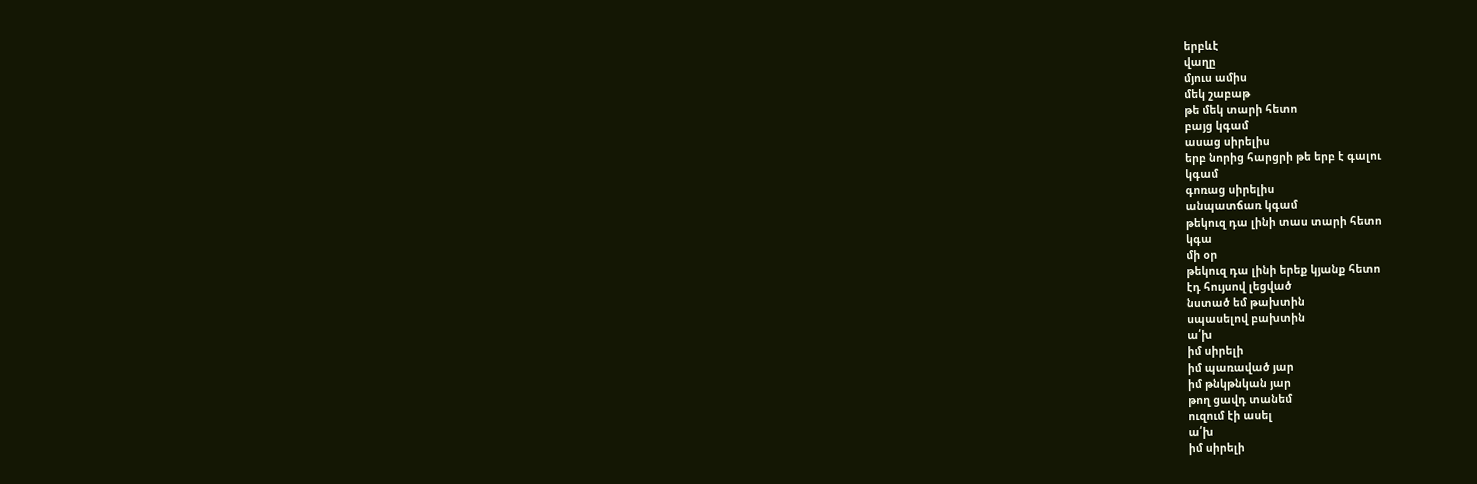երբևէ
վաղը
մյուս ամիս
մեկ շաբաթ
թե մեկ տարի հետո
բայց կգամ
ասաց սիրելիս
երբ նորից հարցրի թե երբ է գալու
կգամ
գոռաց սիրելիս
անպատճառ կգամ
թեկուզ դա լինի տաս տարի հետո
կգա
մի օր
թեկուզ դա լինի երեք կյանք հետո
էդ հույսով լեցված
նստած եմ թախտին
սպասելով բախտին
ա՛խ
իմ սիրելի
իմ պառաված յար
իմ թնկթնկան յար
թող ցավդ տանեմ
ուզում էի ասել
ա՛խ
իմ սիրելի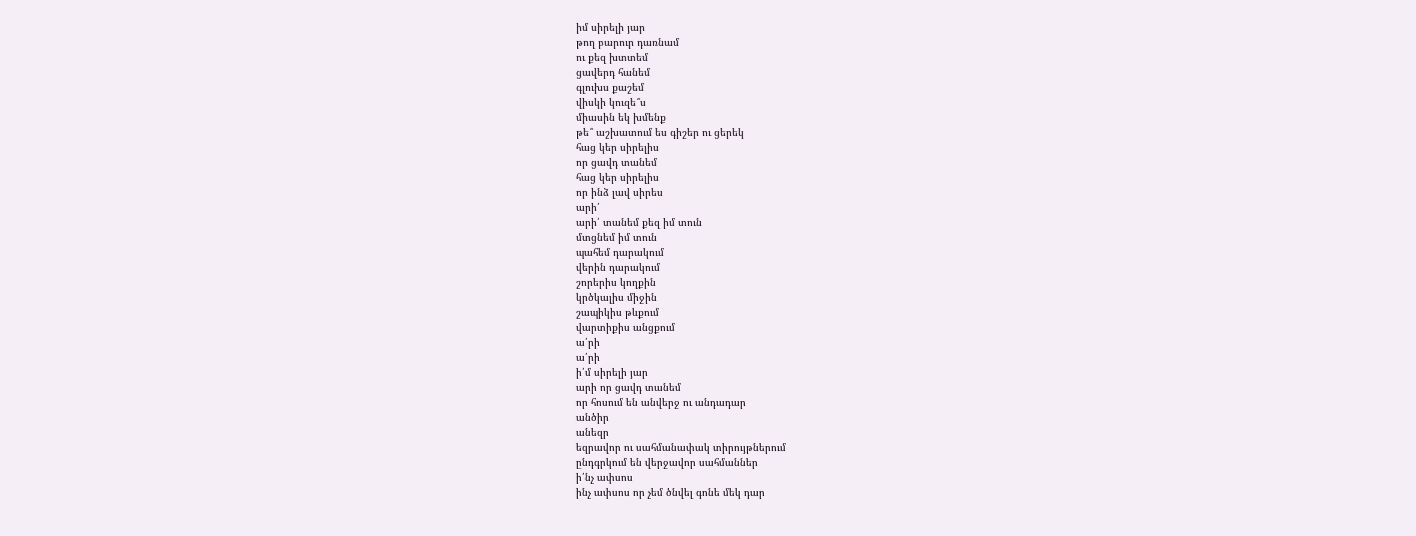իմ սիրելի յար
թող բարուր դառնամ
ու քեզ խտտեմ
ցավերդ հանեմ
գլուխս քաշեմ
վիսկի կուզե՞ս
միասին եկ խմենք
թե՞ աշխատում ես գիշեր ու ցերեկ
հաց կեր սիրելիս
որ ցավդ տանեմ
հաց կեր սիրելիս
որ ինձ լավ սիրես
արի՛
արի՛ տանեմ քեզ իմ տուն
մտցնեմ իմ տուն
պահեմ դարակում
վերին դարակում
շորերիս կողքին
կրծկալիս միջին
շապիկիս թևքում
վարտիքիս անցքում
ա՛րի
ա՛րի
ի՛մ սիրելի յար
արի որ ցավդ տանեմ
որ հոսում են անվերջ ու անդադար
անծիր
անեզր
եզրավոր ու սահմանափակ տիրույթներում
ընդգրկում են վերջավոր սահմաններ
ի՛նչ ափսոս
ինչ ափսոս որ չեմ ծնվել գոնե մեկ դար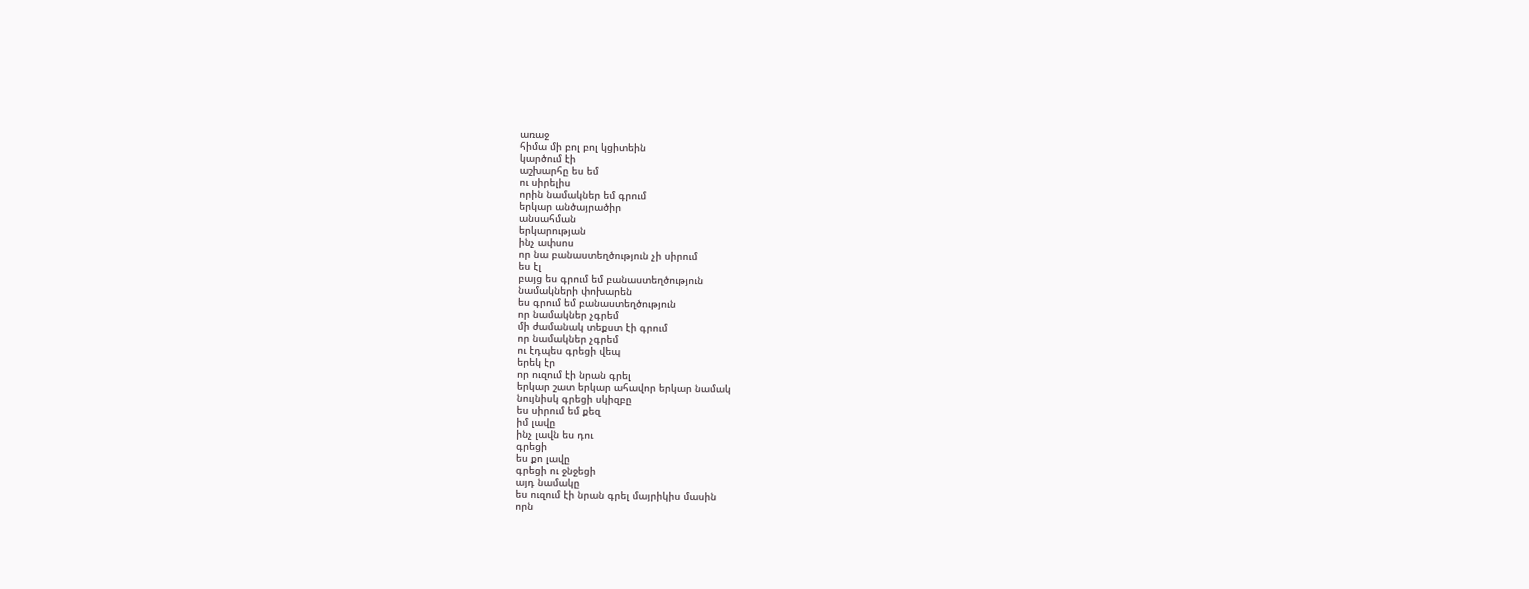առաջ
հիմա մի բոլ բոլ կցիտեին
կարծում էի
աշխարհը ես եմ
ու սիրելիս
որին նամակներ եմ գրում
երկար անծայրածիր
անսահման
երկարության
ինչ ափսոս
որ նա բանաստեղծություն չի սիրում
ես էլ
բայց ես գրում եմ բանաստեղծություն
նամակների փոխարեն
ես գրում եմ բանաստեղծություն
որ նամակներ չգրեմ
մի ժամանակ տեքստ էի գրում
որ նամակներ չգրեմ
ու էդպես գրեցի վեպ
երեկ էր
որ ուզում էի նրան գրել
երկար շատ երկար ահավոր երկար նամակ
նույնիսկ գրեցի սկիզբը
ես սիրում եմ քեզ
իմ լավը
ինչ լավն ես դու
գրեցի
ես քո լավը
գրեցի ու ջնջեցի
այդ նամակը
ես ուզում էի նրան գրել մայրիկիս մասին
որն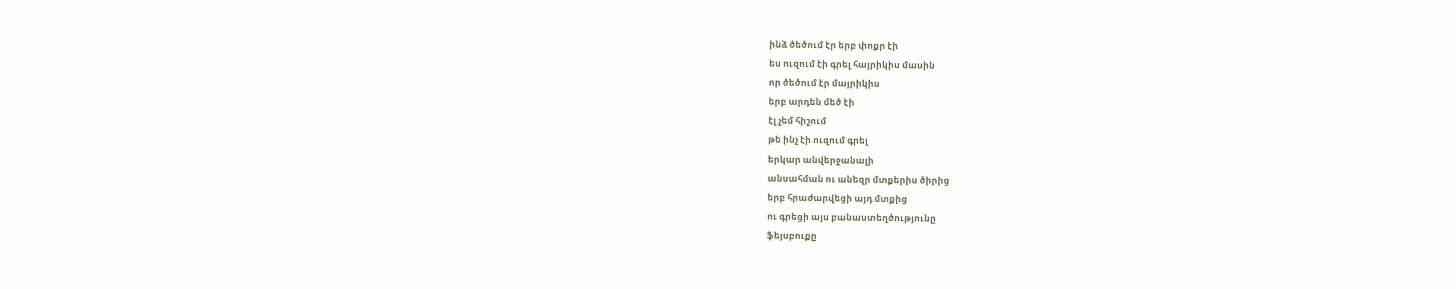ինձ ծեծում էր երբ փոքր էի
ես ուզում էի գրել հայրիկիս մասին
որ ծեծում էր մայրիկիս
երբ արդեն մեծ էի
էլ չեմ հիշում
թե ինչ էի ուզում գրել
երկար անվերջանալի
անսահման ու անեզր մտքերիս ծիրից
երբ հրաժարվեցի այդ մտքից
ու գրեցի այս բանաստեղծությունը
ֆեյսբուքը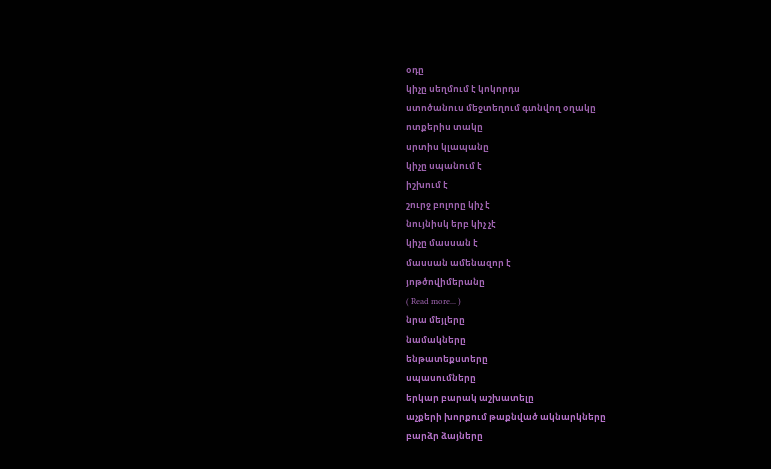օդը
կիչը սեղմում է կոկորդս
ստոծանուս մեջտեղում գտնվող օղակը
ոտքերիս տակը
սրտիս կլապանը
կիչը սպանում է
իշխում է
շուրջ բոլորը կիչ է
նույնիսկ երբ կիչ չէ
կիչը մասսան է
մասսան ամենազոր է
յոթծովիմերանը
( Read more... )
նրա մեյլերը
նամակները
ենթատեքստերը
սպասումները
երկար բարակ աշխատելը
աչքերի խորքում թաքնված ակնարկները
բարձր ձայները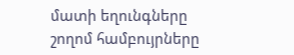մատի եղունգները
շողոմ համբույրները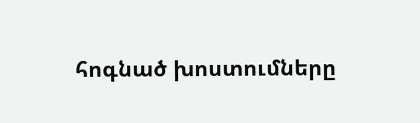հոգնած խոստումները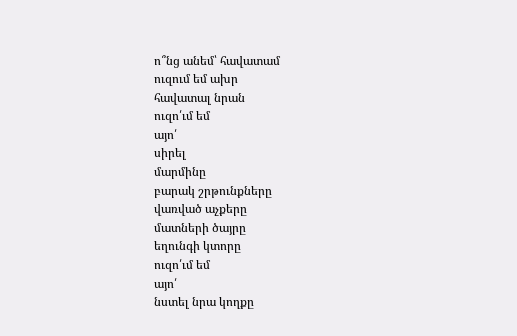ո՞նց անեմ՝ հավատամ
ուզում եմ ախր
հավատալ նրան
ուզո՛ւմ եմ
այո՛
սիրել
մարմինը
բարակ շրթունքները
վառված աչքերը
մատների ծայրը
եղունգի կտորը
ուզո՛ւմ եմ
այո՛
նստել նրա կողքը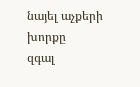նայել աչքերի խորքը
զգալ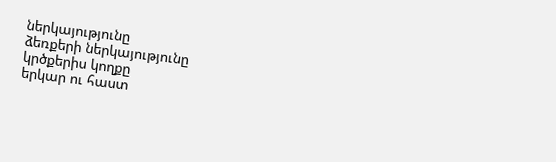ներկայությունը
ձեռքերի ներկայությունը
կրծքերիս կողքը
երկար ու հաստ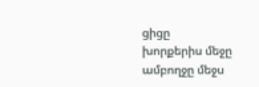ցիցը
խորքերիս մեջը
ամբողջը մեջս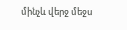մինչև վերջ մեջս